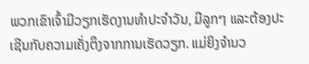ພວກເຂົາເຈົ້າມີວຽກເຮັດງານທໍາປະຈໍາວັນ, ມີລູກໆ ແລະຕ້ອງປະ ເຊີນກັບຄວາມເຄັ່ງຕຶງຈາກການເຮັດວຽກ. ແມ່ຍິງຈໍານວ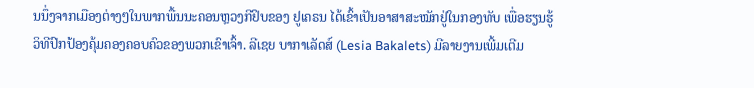ນນຶ່ງຈາກເມືອງຕ່າງໆໃນພາກພື້ນນະຄອນຫຼວງກີຢິບຂອງ ຢູເຄຣນ ໄດ້ເຂົ້າເປັນອາສາສະໝັກຢູ່ໃນກອງທັບ ເພື່ອຮຽນຮູ້ວິທີປົກປ້ອງຄຸ້ມຄອງຄອບຄົວຂອງພວກເຂົາເຈົ້າ. ລີເຊຍ ບາກາເລັດສ໌ (Lesia Bakalets) ມີລາຍງານເພີ້ມເຕີມ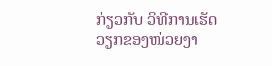ກ່ຽວກັບ ວິທີການເຮັດວຽກຂອງໜ່ວຍງາ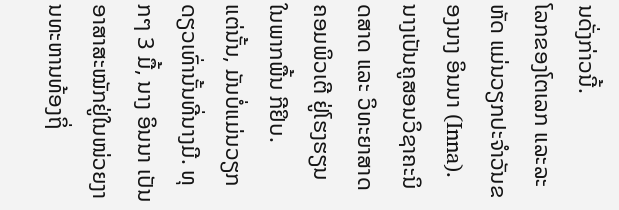ນດັ່ງກ່າວນີ້.
ໂລກຂອງໂຕເລກ ແລະລະຫັດ ແມ່ນວຽກປະຈໍາວັນຂອງນາງ ອິນນາ (Inna). ນາງເປັນຄູສອນວິຊາຄະນິດສາດ ແລະ ວິທະຍາສາດຄອມພິວເຕີ ຢູ່ໂຮງຮຽນ ໃນພາກພື້ນ ກີຢິບ.
ແຕ່ນັ້ນ, ມັນບໍ່ແມ່ນວຽກດຽວເທົ່ານັ້ນທີ່ນາງມີ. ທຸກໆ 3 ມື້, ນາງ ອິນນາ ເປັນອາສາສະໝັກຢູ່ໃນໜ່ວຍງານທະຫານທ້ອງຖິ່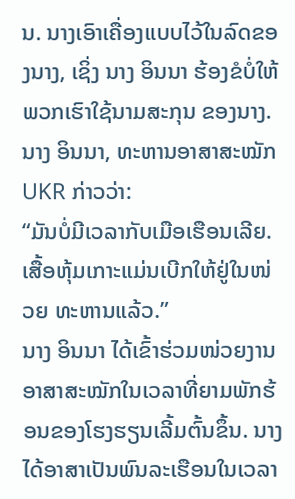ນ. ນາງເອົາເຄື່ອງແບບໄວ້ໃນລົດຂອງນາງ, ເຊິ່ງ ນາງ ອິນນາ ຮ້ອງຂໍບໍ່ໃຫ້ພວກເຮົາໃຊ້ນາມສະກຸນ ຂອງນາງ.
ນາງ ອິນນາ, ທະຫານອາສາສະໝັກ UKR ກ່າວວ່າ:
“ມັນບໍ່ມີເວລາກັບເມືອເຮືອນເລີຍ. ເສື້ອຫຸ້ມເກາະແມ່ນເບີກໃຫ້ຢູ່ໃນໜ່ວຍ ທະຫານແລ້ວ.”
ນາງ ອິນນາ ໄດ້ເຂົ້າຮ່ວມໜ່ວຍງານອາສາສະໝັກໃນເວລາທີ່ຍາມພັກຮ້ອນຂອງໂຮງຮຽນເລີ້ມຕົ້ນຂຶ້ນ. ນາງ ໄດ້ອາສາເປັນພົນລະເຮືອນໃນເວລາ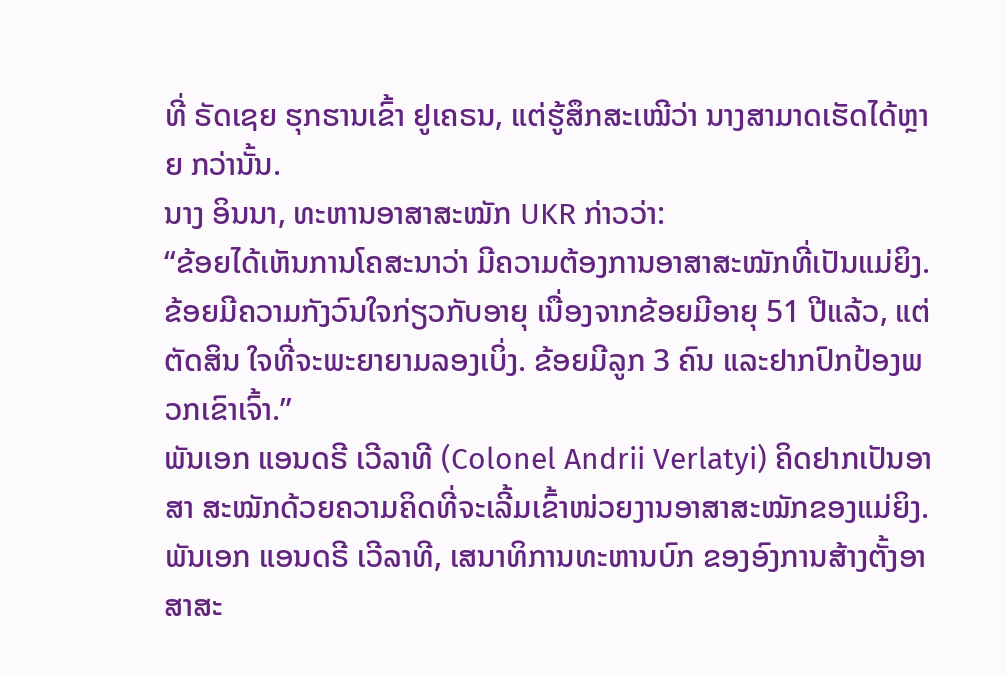ທີ່ ຣັດເຊຍ ຮຸກຮານເຂົ້າ ຢູເຄຣນ, ແຕ່ຮູ້ສຶກສະເໝີວ່າ ນາງສາມາດເຮັດໄດ້ຫຼາຍ ກວ່ານັ້ນ.
ນາງ ອິນນາ, ທະຫານອາສາສະໝັກ UKR ກ່າວວ່າ:
“ຂ້ອຍໄດ້ເຫັນການໂຄສະນາວ່າ ມີຄວາມຕ້ອງການອາສາສະໝັກທີ່ເປັນແມ່ຍິງ. ຂ້ອຍມີຄວາມກັງວົນໃຈກ່ຽວກັບອາຍຸ ເນື່ອງຈາກຂ້ອຍມີອາຍຸ 51 ປີແລ້ວ, ແຕ່ຕັດສິນ ໃຈທີ່ຈະພະຍາຍາມລອງເບິ່ງ. ຂ້ອຍມີລູກ 3 ຄົນ ແລະຢາກປົກປ້ອງພວກເຂົາເຈົ້າ.”
ພັນເອກ ແອນດຣີ ເວີລາທີ (Colonel Andrii Verlatyi) ຄິດຢາກເປັນອາສາ ສະໝັກດ້ວຍຄວາມຄິດທີ່ຈະເລີ້ມເຂົ້າໜ່ວຍງານອາສາສະໝັກຂອງແມ່ຍິງ.
ພັນເອກ ແອນດຣີ ເວີລາທີ, ເສນາທິການທະຫານບົກ ຂອງອົງການສ້າງຕັ້ງອາສາສະ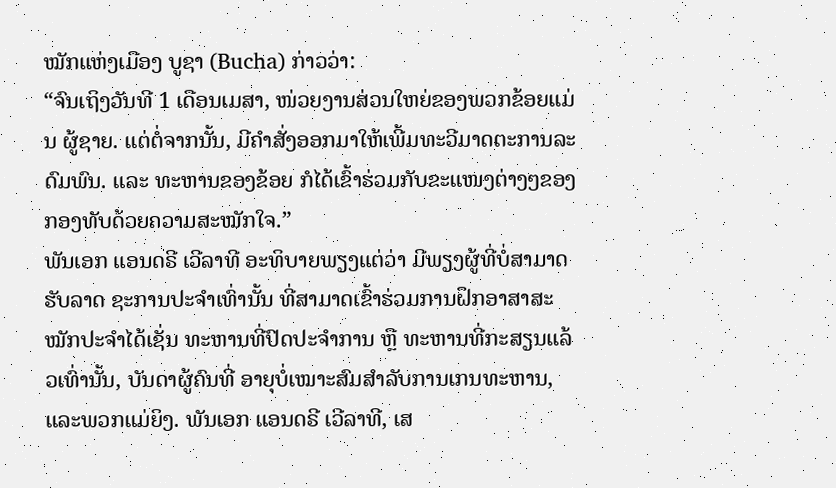ໝັກແຫ່ງເມືອງ ບູຊາ (Bucha) ກ່າວວ່າ:
“ຈົນເຖິງວັນທີ 1 ເດືອນເມສາ, ໜ່ວຍງານສ່ວນໃຫຍ່ຂອງພວກຂ້ອຍແມ່ນ ຜູ້ຊາຍ. ແຕ່ຕໍ່ຈາກນັ້ນ, ມີຄຳສັ່ງອອກມາໃຫ້ເພີ້ມທະວີມາດຕະການລະດົມພົນ. ແລະ ທະຫານຂອງຂ້ອຍ ກໍໄດ້ເຂົ້າຮ່ວມກັບຂະແໜງຕ່າງໆຂອງກອງທັບດ້ວຍຄວາມສະໝັກໃຈ.”
ພັນເອກ ແອນດຣີ ເວີລາທີ ອະທິບາຍພຽງແຕ່ວ່າ ມີພຽງຜູ້ທີ່ບໍ່ສາມາດຮັບລາດ ຊະການປະຈໍາເທົ່ານັ້ນ ທີ່ສາມາດເຂົ້າຮ່ວມການຝຶກອາສາສະໝັກປະຈໍາໄດ້ເຊັ່ນ ທະຫານທີ່ປົດປະຈໍາການ ຫຼື ທະຫານທີ່ກະສຽນແລ້ວເທົ່ານັ້ນ, ບັນດາຜູ້ຄົນທີ່ ອາຍຸບໍ່ເໝາະສົມສໍາລັບການເກນທະຫານ, ແລະພວກແມ່ຍິງ. ພັນເອກ ແອນດຣີ ເວີລາທີ, ເສ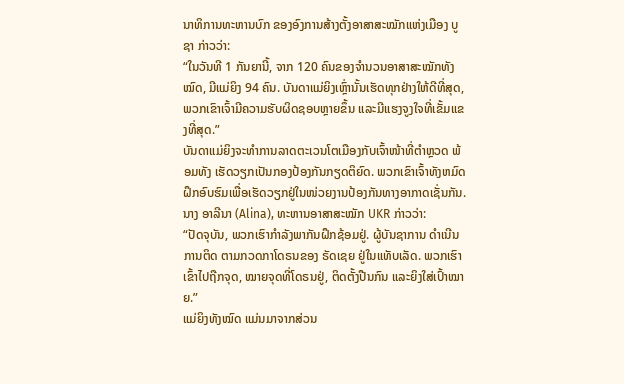ນາທິການທະຫານບົກ ຂອງອົງການສ້າງຕັ້ງອາສາສະໝັກແຫ່ງເມືອງ ບູຊາ ກ່າວວ່າ:
“ໃນວັນທີ 1 ກັນຍານີ້, ຈາກ 120 ຄົນຂອງຈຳນວນອາສາສະໝັກທັງໝົດ, ມີແມ່ຍິງ 94 ຄົນ. ບັນດາແມ່ຍິງເຫຼົ່ານັ້ນເຮັດທຸກຢ່າງໃຫ້ດີທີ່ສຸດ, ພວກເຂົາເຈົ້າມີຄວາມຮັບຜິດຊອບຫຼາຍຂຶ້ນ ແລະມີແຮງຈູງໃຈທີ່ເຂັ້ມແຂງທີ່ສຸດ.”
ບັນດາແມ່ຍິງຈະທໍາການລາດຕະເວນໂຕເມືອງກັບເຈົ້າໜ້າທີ່ຕໍາຫຼວດ ພ້ອມທັງ ເຮັດວຽກເປັນກອງປ້ອງກັນກຽດຕິຍົດ. ພວກເຂົາເຈົ້າທັງຫມົດ ຝຶກອົບຮົມເພື່ອເຮັດວຽກຢູ່ໃນໜ່ວຍງານປ້ອງກັນທາງອາກາດເຊັ່ນກັນ.
ນາງ ອາລີນາ (Alina), ທະຫານອາສາສະໝັກ UKR ກ່າວວ່າ:
“ປັດຈຸບັນ, ພວກເຮົາກໍາລັງພາກັນຝຶກຊ້ອມຢູ່. ຜູ້ບັນຊາການ ດໍາເນີນການຕິດ ຕາມກວດກາໂດຣນຂອງ ຣັດເຊຍ ຢູ່ໃນແທັບເລັດ. ພວກເຮົາເຂົ້າໄປຖືກຈຸດ, ໝາຍຈຸດທີ່ໂດຣນຢູ່, ຕິດຕັ້ງປືນກົນ ແລະຍິງໃສ່ເປົ້າໝາຍ.”
ແມ່ຍິງທັງໝົດ ແມ່ນມາຈາກສ່ວນ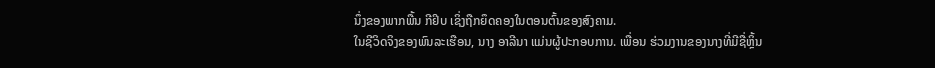ນຶ່ງຂອງພາກພື້ນ ກີຢິບ ເຊິ່ງຖືກຍຶດຄອງໃນຕອນຕົ້ນຂອງສົງຄາມ.
ໃນຊີວິດຈິງຂອງພົນລະເຮືອນ, ນາງ ອາລີນາ ແມ່ນຜູ້ປະກອບການ. ເພື່ອນ ຮ່ວມງານຂອງນາງທີ່ມີຊື່ຫຼິ້ນ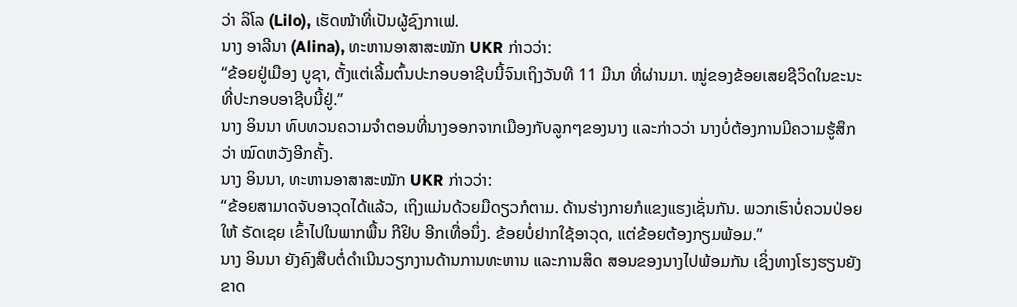ວ່າ ລິໂລ (Lilo), ເຮັດໜ້າທີ່ເປັນຜູ້ຊົງກາເຟ.
ນາງ ອາລີນາ (Alina), ທະຫານອາສາສະໝັກ UKR ກ່າວວ່າ:
“ຂ້ອຍຢູ່ເມືອງ ບູຊາ, ຕັ້ງແຕ່ເລີ້ມຕົ້ນປະກອບອາຊີບນີ້ຈົນເຖິງວັນທີ 11 ມີນາ ທີ່ຜ່ານມາ. ໝູ່ຂອງຂ້ອຍເສຍຊີວິດໃນຂະນະທີ່ປະກອບອາຊີບນີ້ຢູ່.”
ນາງ ອິນນາ ທົບທວນຄວາມຈໍາຕອນທີ່ນາງອອກຈາກເມືອງກັບລູກໆຂອງນາງ ແລະກ່າວວ່າ ນາງບໍ່ຕ້ອງການມີຄວາມຮູ້ສຶກວ່າ ໝົດຫວັງອີກຄັ້ງ.
ນາງ ອິນນາ, ທະຫານອາສາສະໝັກ UKR ກ່າວວ່າ:
“ຂ້ອຍສາມາດຈັບອາວຸດໄດ້ແລ້ວ, ເຖິງແມ່ນດ້ວຍມືດຽວກໍຕາມ. ດ້ານຮ່າງກາຍກໍແຂງແຮງເຊັ່ນກັນ. ພວກເຮົາບໍ່ຄວນປ່ອຍໃຫ້ ຣັດເຊຍ ເຂົ້າໄປໃນພາກພື້ນ ກີຢິບ ອີກເທື່ອນຶ່ງ. ຂ້ອຍບໍ່ຢາກໃຊ້ອາວຸດ, ແຕ່ຂ້ອຍຕ້ອງກຽມພ້ອມ.”
ນາງ ອິນນາ ຍັງຄົງສືບຕໍ່ດໍາເນີນວຽກງານດ້ານການທະຫານ ແລະການສິດ ສອນຂອງນາງໄປພ້ອມກັນ ເຊິ່ງທາງໂຮງຮຽນຍັງຂາດ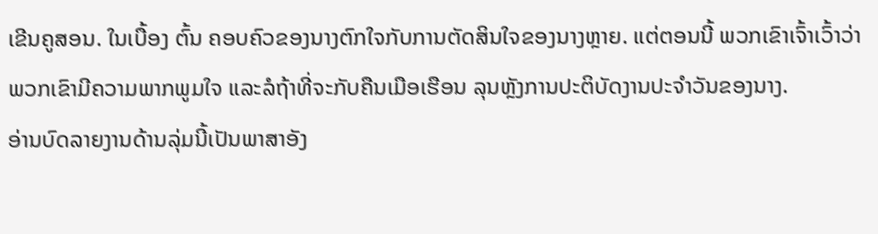ເຂີນຄູສອນ. ໃນເບື້ອງ ຕົ້ນ ຄອບຄົວຂອງນາງຕົກໃຈກັບການຕັດສິນໃຈຂອງນາງຫຼາຍ. ແຕ່ຕອນນີ້ ພວກເຂົາເຈົ້າເວົ້າວ່າ ພວກເຂົາມີຄວາມພາກພູມໃຈ ແລະລໍຖ້າທີ່ຈະກັບຄືນເມືອເຮືອນ ລຸນຫຼັງການປະຕິບັດງານປະຈໍາວັນຂອງນາງ.
ອ່ານບົດລາຍງານດ້ານລຸ່ມນີ້ເປັນພາສາອັງ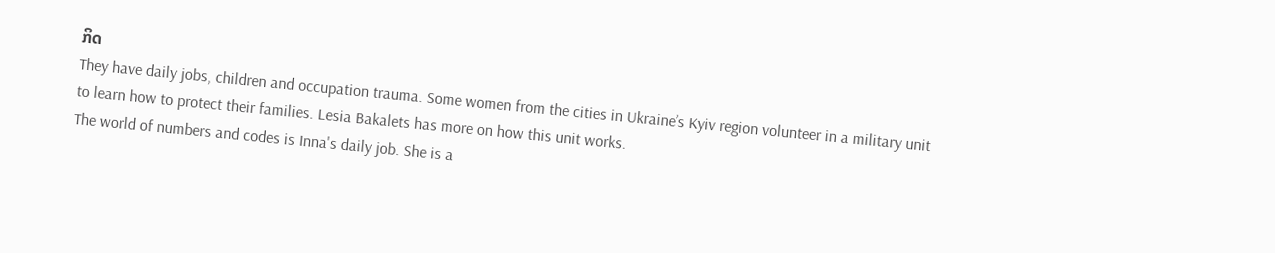ກິດ
They have daily jobs, children and occupation trauma. Some women from the cities in Ukraine’s Kyiv region volunteer in a military unit to learn how to protect their families. Lesia Bakalets has more on how this unit works.
The world of numbers and codes is Inna's daily job. She is a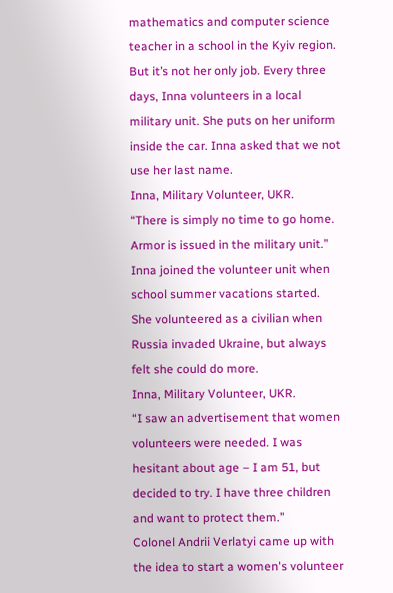mathematics and computer science teacher in a school in the Kyiv region.
But it’s not her only job. Every three days, Inna volunteers in a local military unit. She puts on her uniform inside the car. Inna asked that we not use her last name.
Inna, Military Volunteer, UKR.
“There is simply no time to go home. Armor is issued in the military unit.”
Inna joined the volunteer unit when school summer vacations started. She volunteered as a civilian when Russia invaded Ukraine, but always felt she could do more.
Inna, Military Volunteer, UKR.
“I saw an advertisement that women volunteers were needed. I was hesitant about age – I am 51, but decided to try. I have three children and want to protect them.”
Colonel Andrii Verlatyi came up with the idea to start a women's volunteer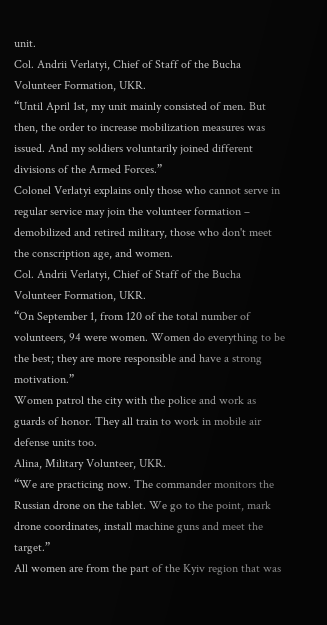unit.
Col. Andrii Verlatyi, Chief of Staff of the Bucha Volunteer Formation, UKR.
“Until April 1st, my unit mainly consisted of men. But then, the order to increase mobilization measures was issued. And my soldiers voluntarily joined different divisions of the Armed Forces.”
Colonel Verlatyi explains only those who cannot serve in regular service may join the volunteer formation – demobilized and retired military, those who don't meet the conscription age, and women.
Col. Andrii Verlatyi, Chief of Staff of the Bucha Volunteer Formation, UKR.
“On September 1, from 120 of the total number of volunteers, 94 were women. Women do everything to be the best; they are more responsible and have a strong motivation.”
Women patrol the city with the police and work as guards of honor. They all train to work in mobile air defense units too.
Alina, Military Volunteer, UKR.
“We are practicing now. The commander monitors the Russian drone on the tablet. We go to the point, mark drone coordinates, install machine guns and meet the target.”
All women are from the part of the Kyiv region that was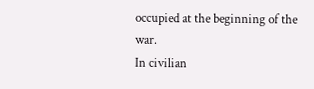occupied at the beginning of the war.
In civilian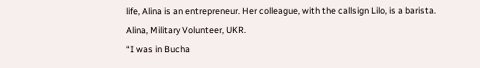life, Alina is an entrepreneur. Her colleague, with the callsign Lilo, is a barista.
Alina, Military Volunteer, UKR.
“I was in Bucha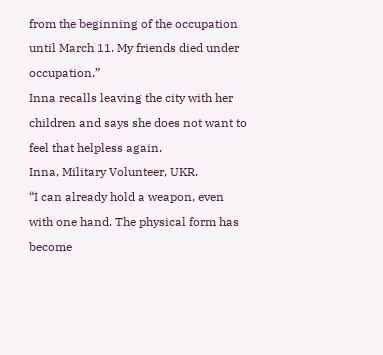from the beginning of the occupation until March 11. My friends died under occupation.”
Inna recalls leaving the city with her children and says she does not want to feel that helpless again.
Inna, Military Volunteer, UKR.
“I can already hold a weapon, even with one hand. The physical form has become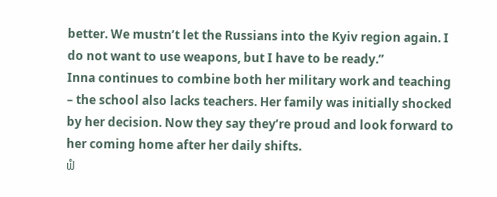better. We mustn’t let the Russians into the Kyiv region again. I do not want to use weapons, but I have to be ready.”
Inna continues to combine both her military work and teaching – the school also lacks teachers. Her family was initially shocked by her decision. Now they say they’re proud and look forward to her coming home after her daily shifts.
ຟໍ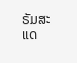ຣັມສະແດ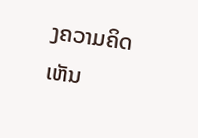ງຄວາມຄິດເຫັນ